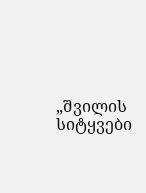„შვილის სიტყვები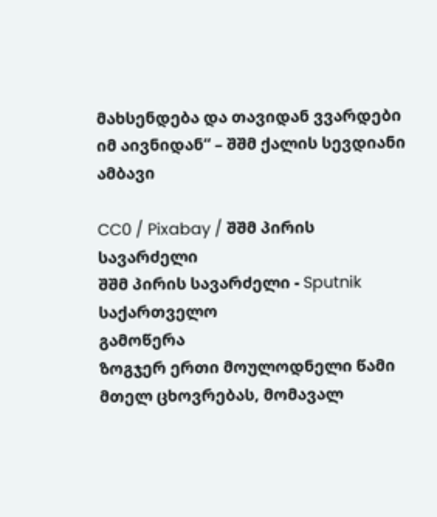მახსენდება და თავიდან ვვარდები იმ აივნიდან“ – შშმ ქალის სევდიანი ამბავი

CC0 / Pixabay / შშმ პირის სავარძელი
შშმ პირის სავარძელი - Sputnik საქართველო
გამოწერა
ზოგჯერ ერთი მოულოდნელი წამი მთელ ცხოვრებას, მომავალ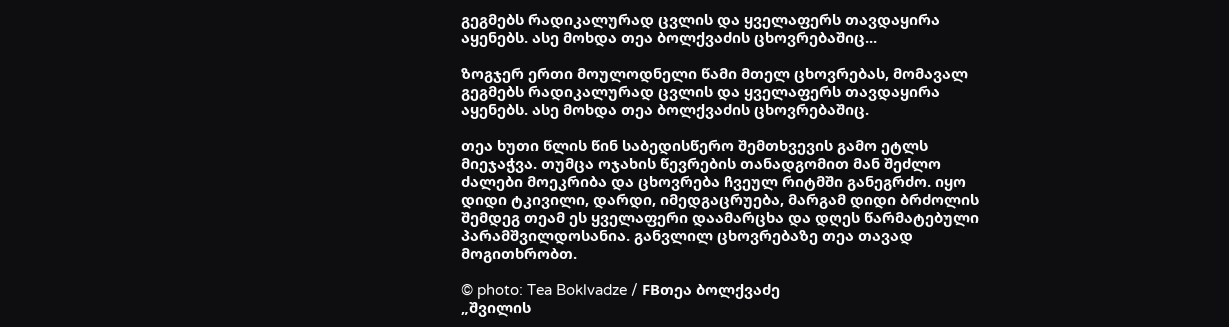გეგმებს რადიკალურად ცვლის და ყველაფერს თავდაყირა აყენებს. ასე მოხდა თეა ბოლქვაძის ცხოვრებაშიც...

ზოგჯერ ერთი მოულოდნელი წამი მთელ ცხოვრებას, მომავალ გეგმებს რადიკალურად ცვლის და ყველაფერს თავდაყირა აყენებს. ასე მოხდა თეა ბოლქვაძის ცხოვრებაშიც.

თეა ხუთი წლის წინ საბედისწერო შემთხვევის გამო ეტლს მიეჯაჭვა. თუმცა ოჯახის წევრების თანადგომით მან შეძლო ძალები მოეკრიბა და ცხოვრება ჩვეულ რიტმში განეგრძო. იყო დიდი ტკივილი, დარდი, იმედგაცრუება, მარგამ დიდი ბრძოლის შემდეგ თეამ ეს ყველაფერი დაამარცხა და დღეს წარმატებული პარამშვილდოსანია. განვლილ ცხოვრებაზე თეა თავად მოგითხრობთ.

© photo: Tea Boklvadze / FBთეა ბოლქვაძე
„შვილის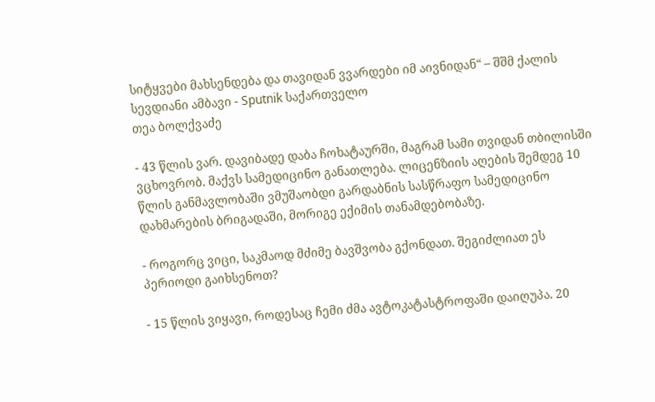სიტყვები მახსენდება და თავიდან ვვარდები იმ აივნიდან“ – შშმ ქალის სევდიანი ამბავი - Sputnik საქართველო
თეა ბოლქვაძე

- 43 წლის ვარ. დავიბადე დაბა ჩოხატაურში, მაგრამ სამი თვიდან თბილისში ვცხოვრობ. მაქვს სამედიცინო განათლება. ლიცენზიის აღების შემდეგ 10 წლის განმავლობაში ვმუშაობდი გარდაბნის სასწრაფო სამედიცინო დახმარების ბრიგადაში, მორიგე ექიმის თანამდებობაზე.

- როგორც ვიცი, საკმაოდ მძიმე ბავშვობა გქონდათ. შეგიძლიათ ეს პერიოდი გაიხსენოთ?

- 15 წლის ვიყავი, როდესაც ჩემი ძმა ავტოკატასტროფაში დაიღუპა. 20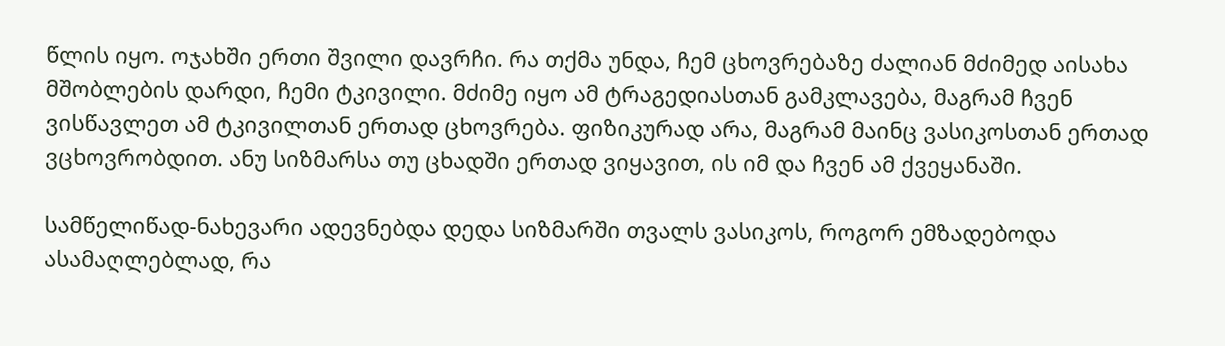წლის იყო. ოჯახში ერთი შვილი დავრჩი. რა თქმა უნდა, ჩემ ცხოვრებაზე ძალიან მძიმედ აისახა მშობლების დარდი, ჩემი ტკივილი. მძიმე იყო ამ ტრაგედიასთან გამკლავება, მაგრამ ჩვენ ვისწავლეთ ამ ტკივილთან ერთად ცხოვრება. ფიზიკურად არა, მაგრამ მაინც ვასიკოსთან ერთად ვცხოვრობდით. ანუ სიზმარსა თუ ცხადში ერთად ვიყავით, ის იმ და ჩვენ ამ ქვეყანაში.

სამწელიწად-ნახევარი ადევნებდა დედა სიზმარში თვალს ვასიკოს, როგორ ემზადებოდა ასამაღლებლად, რა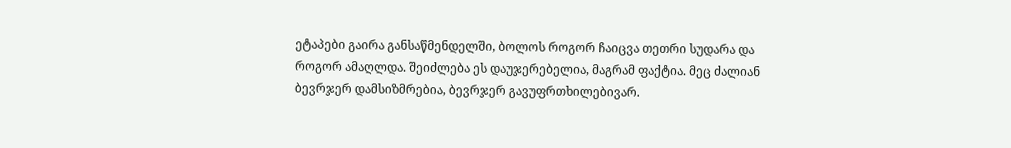ეტაპები გაირა განსაწმენდელში, ბოლოს როგორ ჩაიცვა თეთრი სუდარა და როგორ ამაღლდა. შეიძლება ეს დაუჯერებელია, მაგრამ ფაქტია. მეც ძალიან ბევრჯერ დამსიზმრებია, ბევრჯერ გავუფრთხილებივარ.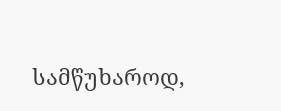სამწუხაროდ,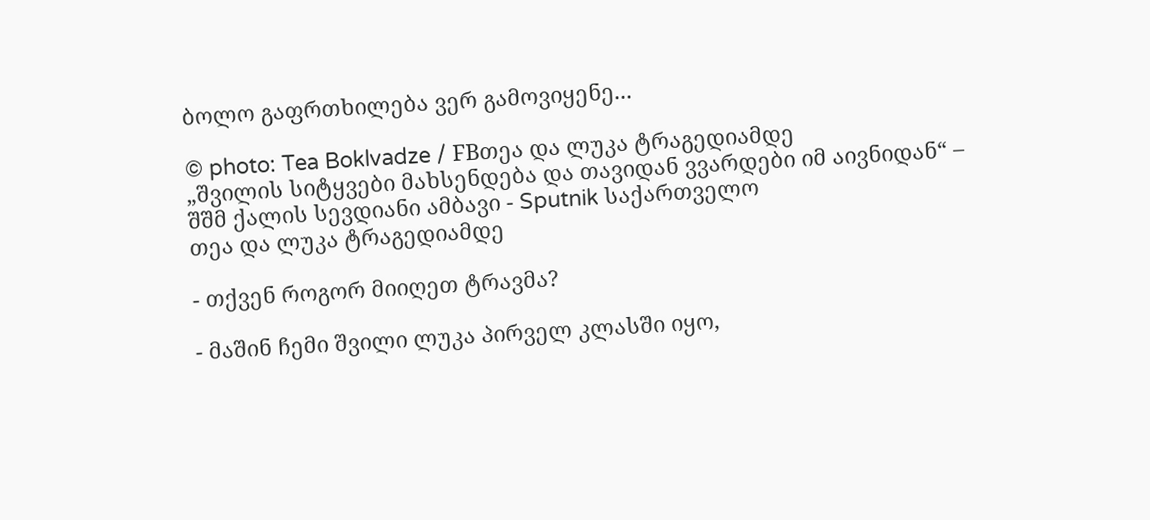ბოლო გაფრთხილება ვერ გამოვიყენე...

© photo: Tea Boklvadze / FBთეა და ლუკა ტრაგედიამდე
„შვილის სიტყვები მახსენდება და თავიდან ვვარდები იმ აივნიდან“ – შშმ ქალის სევდიანი ამბავი - Sputnik საქართველო
თეა და ლუკა ტრაგედიამდე

- თქვენ როგორ მიიღეთ ტრავმა?

- მაშინ ჩემი შვილი ლუკა პირველ კლასში იყო,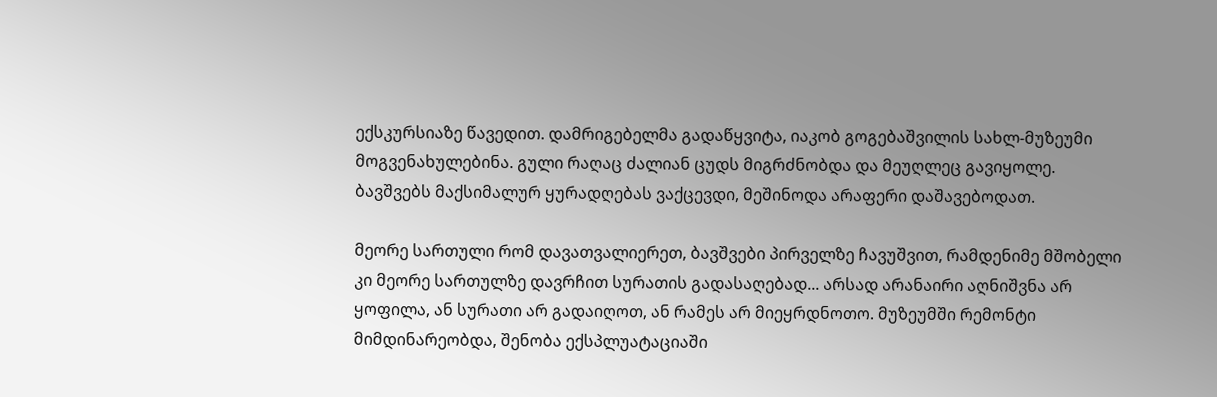ექსკურსიაზე წავედით. დამრიგებელმა გადაწყვიტა, იაკობ გოგებაშვილის სახლ-მუზეუმი მოგვენახულებინა. გული რაღაც ძალიან ცუდს მიგრძნობდა და მეუღლეც გავიყოლე. ბავშვებს მაქსიმალურ ყურადღებას ვაქცევდი, მეშინოდა არაფერი დაშავებოდათ.

მეორე სართული რომ დავათვალიერეთ, ბავშვები პირველზე ჩავუშვით, რამდენიმე მშობელი კი მეორე სართულზე დავრჩით სურათის გადასაღებად... არსად არანაირი აღნიშვნა არ ყოფილა, ან სურათი არ გადაიღოთ, ან რამეს არ მიეყრდნოთო. მუზეუმში რემონტი მიმდინარეობდა, შენობა ექსპლუატაციაში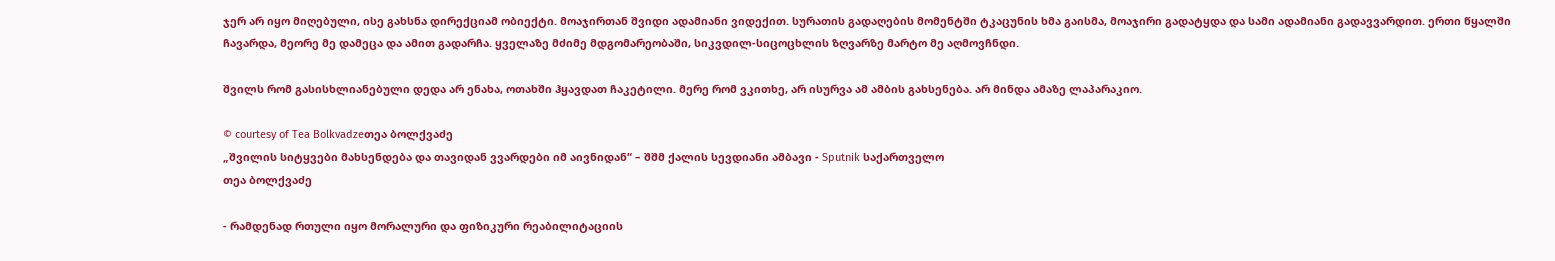ჯერ არ იყო მიღებული, ისე გახსნა დირექციამ ობიექტი. მოაჯირთან შვიდი ადამიანი ვიდექით. სურათის გადაღების მომენტში ტკაცუნის ხმა გაისმა, მოაჯირი გადატყდა და სამი ადამიანი გადავვარდით. ერთი წყალში ჩავარდა, მეორე მე დამეცა და ამით გადარჩა. ყველაზე მძიმე მდგომარეობაში, სიკვდილ-სიცოცხლის ზღვარზე მარტო მე აღმოვჩნდი.

შვილს რომ გასისხლიანებული დედა არ ენახა, ოთახში ჰყავდათ ჩაკეტილი. მერე რომ ვკითხე, არ ისურვა ამ ამბის გახსენება. არ მინდა ამაზე ლაპარაკიო.

© courtesy of Tea Bolkvadzeთეა ბოლქვაძე
„შვილის სიტყვები მახსენდება და თავიდან ვვარდები იმ აივნიდან“ – შშმ ქალის სევდიანი ამბავი - Sputnik საქართველო
თეა ბოლქვაძე

- რამდენად რთული იყო მორალური და ფიზიკური რეაბილიტაციის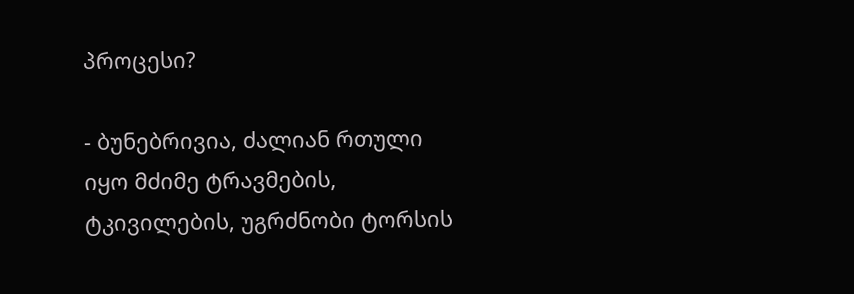პროცესი?

- ბუნებრივია, ძალიან რთული იყო მძიმე ტრავმების, ტკივილების, უგრძნობი ტორსის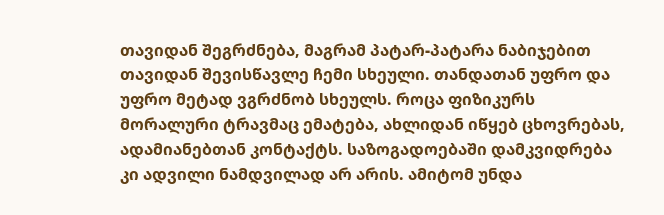თავიდან შეგრძნება, მაგრამ პატარ-პატარა ნაბიჯებით თავიდან შევისწავლე ჩემი სხეული. თანდათან უფრო და უფრო მეტად ვგრძნობ სხეულს. როცა ფიზიკურს მორალური ტრავმაც ემატება, ახლიდან იწყებ ცხოვრებას, ადამიანებთან კონტაქტს. საზოგადოებაში დამკვიდრება კი ადვილი ნამდვილად არ არის. ამიტომ უნდა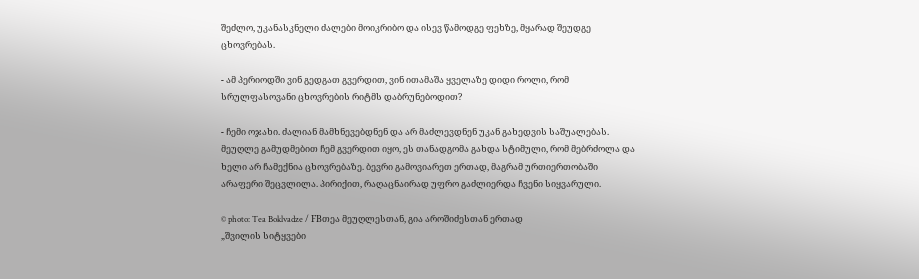შეძლო, უკანასკნელი ძალები მოიკრიბო და ისევ წამოდგე ფეხზე, მყარად შეუდგე ცხოვრებას.

- ამ პერიოდში ვინ გედგათ გვერდით, ვინ ითამაშა ყველაზე დიდი როლი, რომ სრულფასოვანი ცხოვრების რიტმს დაბრუნებოდით?

- ჩემი ოჯახი. ძალიან მამხნევებდნენ და არ მაძლევდნენ უკან გახედვის საშუალებას. მეუღლე გამუდმებით ჩემ გვერდით იყო, ეს თანადგომა გახდა სტიმული, რომ მებრძოლა და ხელი არ ჩამექნია ცხოვრებაზე. ბევრი გამოვიარეთ ერთად, მაგრამ ურთიერთობაში არაფერი შეცვლილა. პირიქით, რაღაცნაირად უფრო გაძლიერდა ჩვენი სიყვარული.

© photo: Tea Boklvadze / FBთეა მეუღლესთან, გია აროშიძესთან ერთად
„შვილის სიტყვები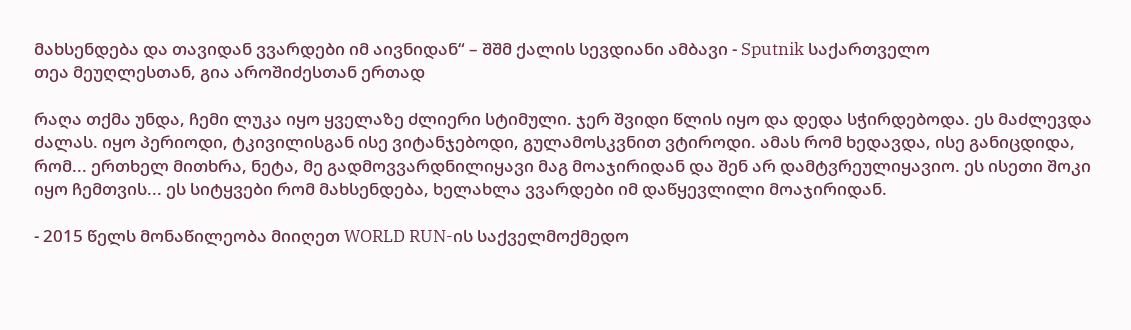მახსენდება და თავიდან ვვარდები იმ აივნიდან“ – შშმ ქალის სევდიანი ამბავი - Sputnik საქართველო
თეა მეუღლესთან, გია აროშიძესთან ერთად

რაღა თქმა უნდა, ჩემი ლუკა იყო ყველაზე ძლიერი სტიმული. ჯერ შვიდი წლის იყო და დედა სჭირდებოდა. ეს მაძლევდა ძალას. იყო პერიოდი, ტკივილისგან ისე ვიტანჯებოდი, გულამოსკვნით ვტიროდი. ამას რომ ხედავდა, ისე განიცდიდა, რომ... ერთხელ მითხრა, ნეტა, მე გადმოვვარდნილიყავი მაგ მოაჯირიდან და შენ არ დამტვრეულიყავიო. ეს ისეთი შოკი იყო ჩემთვის... ეს სიტყვები რომ მახსენდება, ხელახლა ვვარდები იმ დაწყევლილი მოაჯირიდან.

- 2015 წელს მონაწილეობა მიიღეთ WORLD RUN-ის საქველმოქმედო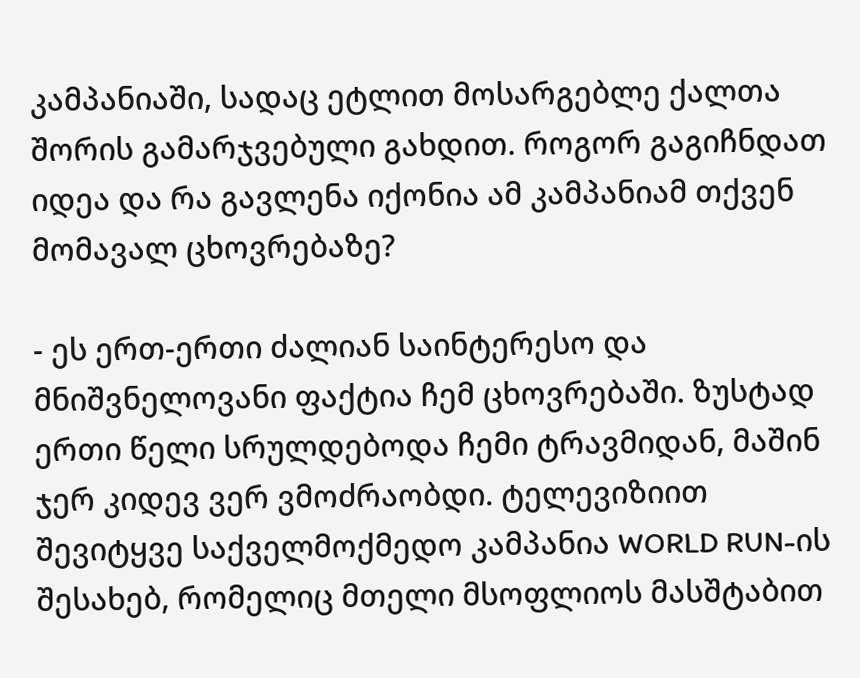კამპანიაში, სადაც ეტლით მოსარგებლე ქალთა შორის გამარჯვებული გახდით. როგორ გაგიჩნდათ იდეა და რა გავლენა იქონია ამ კამპანიამ თქვენ მომავალ ცხოვრებაზე?

- ეს ერთ-ერთი ძალიან საინტერესო და მნიშვნელოვანი ფაქტია ჩემ ცხოვრებაში. ზუსტად ერთი წელი სრულდებოდა ჩემი ტრავმიდან, მაშინ ჯერ კიდევ ვერ ვმოძრაობდი. ტელევიზიით შევიტყვე საქველმოქმედო კამპანია WORLD RUN-ის შესახებ, რომელიც მთელი მსოფლიოს მასშტაბით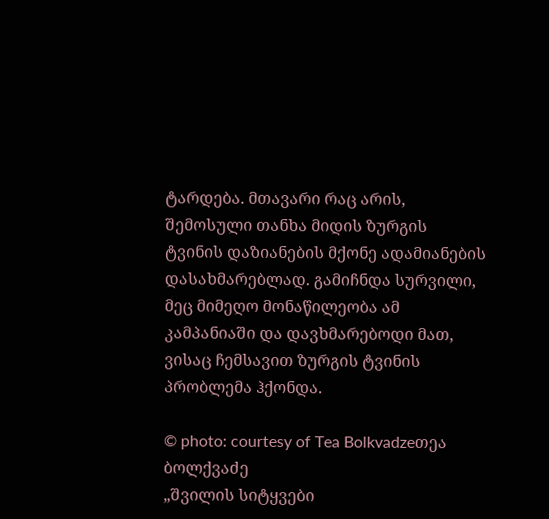ტარდება. მთავარი რაც არის, შემოსული თანხა მიდის ზურგის ტვინის დაზიანების მქონე ადამიანების დასახმარებლად. გამიჩნდა სურვილი, მეც მიმეღო მონაწილეობა ამ კამპანიაში და დავხმარებოდი მათ, ვისაც ჩემსავით ზურგის ტვინის პრობლემა ჰქონდა.

© photo: courtesy of Tea Bolkvadzeთეა ბოლქვაძე
„შვილის სიტყვები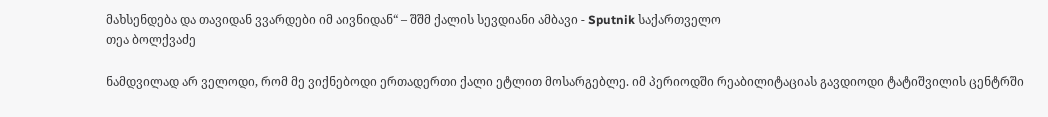მახსენდება და თავიდან ვვარდები იმ აივნიდან“ – შშმ ქალის სევდიანი ამბავი - Sputnik საქართველო
თეა ბოლქვაძე

ნამდვილად არ ველოდი, რომ მე ვიქნებოდი ერთადერთი ქალი ეტლით მოსარგებლე. იმ პერიოდში რეაბილიტაციას გავდიოდი ტატიშვილის ცენტრში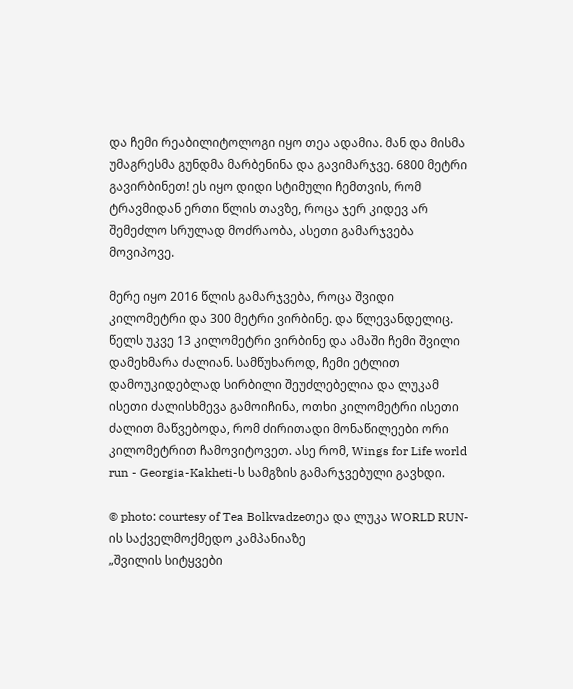და ჩემი რეაბილიტოლოგი იყო თეა ადამია. მან და მისმა უმაგრესმა გუნდმა მარბენინა და გავიმარჯვე. 6800 მეტრი გავირბინეთ! ეს იყო დიდი სტიმული ჩემთვის, რომ ტრავმიდან ერთი წლის თავზე, როცა ჯერ კიდევ არ შემეძლო სრულად მოძრაობა, ასეთი გამარჯვება მოვიპოვე.

მერე იყო 2016 წლის გამარჯვება, როცა შვიდი კილომეტრი და 300 მეტრი ვირბინე. და წლევანდელიც. წელს უკვე 13 კილომეტრი ვირბინე და ამაში ჩემი შვილი დამეხმარა ძალიან. სამწუხაროდ, ჩემი ეტლით დამოუკიდებლად სირბილი შეუძლებელია და ლუკამ ისეთი ძალისხმევა გამოიჩინა, ოთხი კილომეტრი ისეთი ძალით მაწვებოდა, რომ ძირითადი მონაწილეები ორი კილომეტრით ჩამოვიტოვეთ. ასე რომ, Wings for Life world run - Georgia-Kakheti-ს სამგზის გამარჯვებული გავხდი.

© photo: courtesy of Tea Bolkvadzeთეა და ლუკა WORLD RUN-ის საქველმოქმედო კამპანიაზე
„შვილის სიტყვები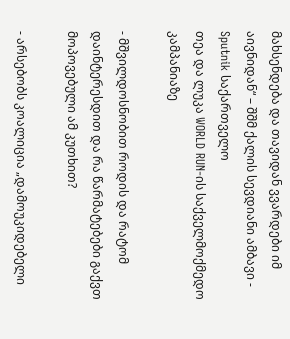მახსენდება და თავიდან ვვარდები იმ აივნიდან“ – შშმ ქალის სევდიანი ამბავი - Sputnik საქართველო
თეა და ლუკა WORLD RUN-ის საქველმოქმედო კამპანიაზე

- მშვილდოსნობით როდის და რატომ დაინტერესდით და რა წარმატებები გაქვთ მოპოვებული ამ კუთხით?

- არსებობს კოალიცია „დამოუკიდებელი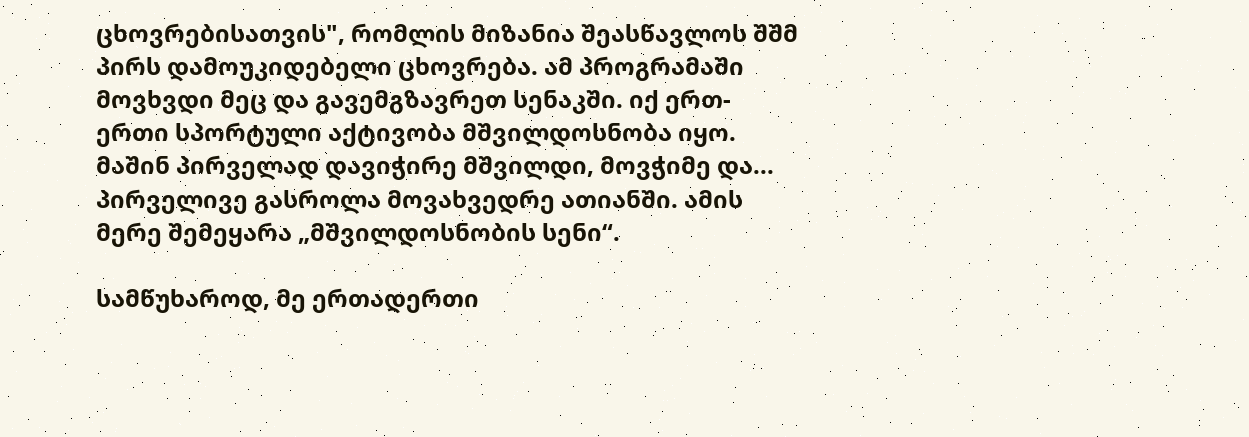ცხოვრებისათვის", რომლის მიზანია შეასწავლოს შშმ პირს დამოუკიდებელი ცხოვრება. ამ პროგრამაში მოვხვდი მეც და გავემგზავრეთ სენაკში. იქ ერთ-ერთი სპორტული აქტივობა მშვილდოსნობა იყო. მაშინ პირველად დავიჭირე მშვილდი, მოვჭიმე და... პირველივე გასროლა მოვახვედრე ათიანში. ამის მერე შემეყარა „მშვილდოსნობის სენი“.

სამწუხაროდ, მე ერთადერთი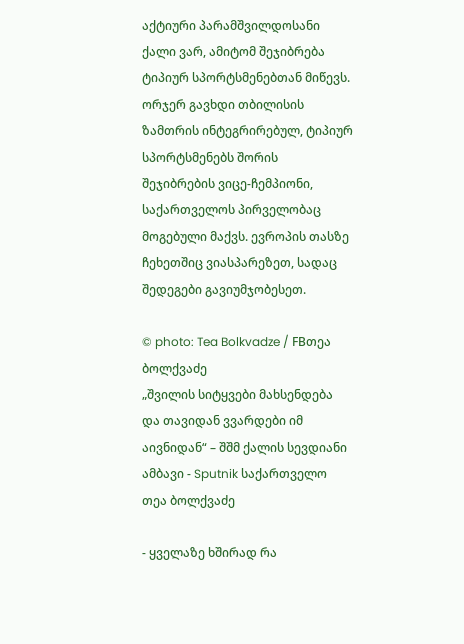აქტიური პარამშვილდოსანი ქალი ვარ, ამიტომ შეჯიბრება ტიპიურ სპორტსმენებთან მიწევს. ორჯერ გავხდი თბილისის ზამთრის ინტეგრირებულ, ტიპიურ სპორტსმენებს შორის შეჯიბრების ვიცე-ჩემპიონი, საქართველოს პირველობაც მოგებული მაქვს. ევროპის თასზე ჩეხეთშიც ვიასპარეზეთ, სადაც შედეგები გავიუმჯობესეთ.

© photo: Tea Bolkvadze / FBთეა ბოლქვაძე
„შვილის სიტყვები მახსენდება და თავიდან ვვარდები იმ აივნიდან“ – შშმ ქალის სევდიანი ამბავი - Sputnik საქართველო
თეა ბოლქვაძე

- ყველაზე ხშირად რა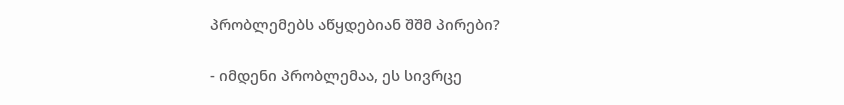პრობლემებს აწყდებიან შშმ პირები?

- იმდენი პრობლემაა, ეს სივრცე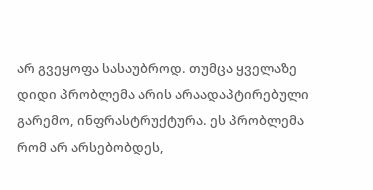არ გვეყოფა სასაუბროდ. თუმცა ყველაზე დიდი პრობლემა არის არაადაპტირებული გარემო, ინფრასტრუქტურა. ეს პრობლემა რომ არ არსებობდეს,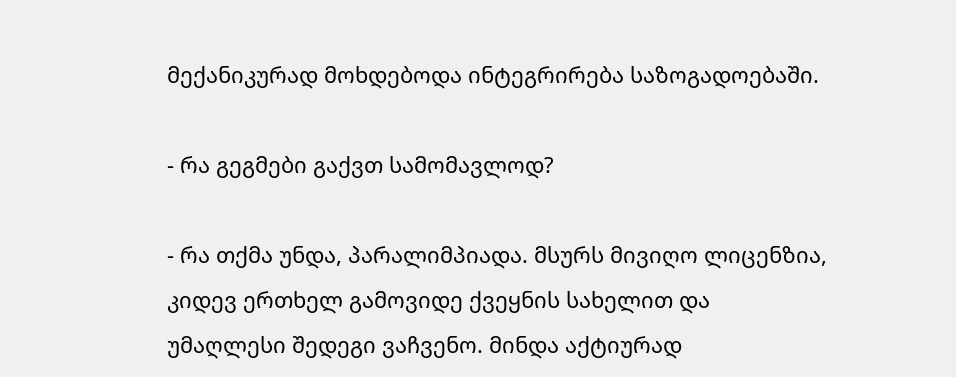მექანიკურად მოხდებოდა ინტეგრირება საზოგადოებაში.

- რა გეგმები გაქვთ სამომავლოდ?

- რა თქმა უნდა, პარალიმპიადა. მსურს მივიღო ლიცენზია, კიდევ ერთხელ გამოვიდე ქვეყნის სახელით და უმაღლესი შედეგი ვაჩვენო. მინდა აქტიურად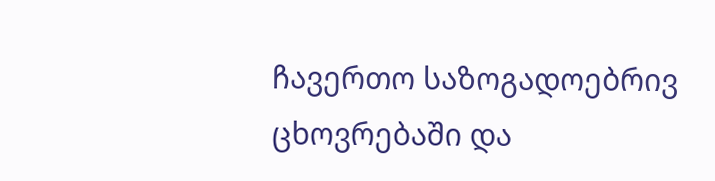ჩავერთო საზოგადოებრივ ცხოვრებაში და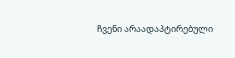ჩვენი არაადაპტირებული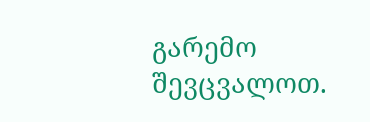გარემო შევცვალოთ.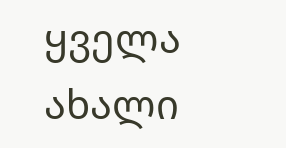ყველა ახალი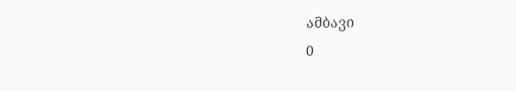ამბავი
0